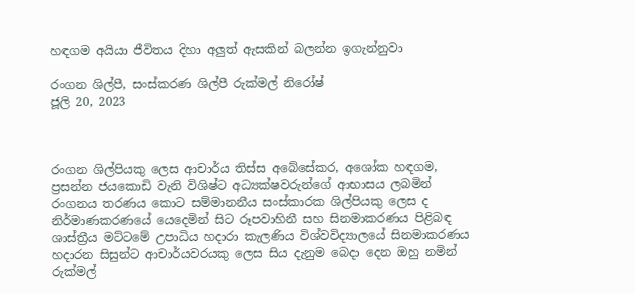හඳගම අයියා ජීවිතය දිහා අලුත් ඇසකින් බලන්න ඉගැන්නුවා

රංගන ශිල්පී, සංස්කරණ ශිල්පී රුක්මල් නිරෝෂ්
ජූලි 20, 2023



රංගන ශිල්පියකු ලෙස ආචාර්ය තිස්ස අබේසේකර, අශෝක හඳගම, ප්‍රසන්න ජයකොඩි වැනි විශිෂ්ට අධ්‍යක්ෂවරුන්ගේ ආභාසය ලබමින් රංගනය තරණය කොට සම්මානනීය සංස්කාරක ශිල්පියකු ලෙස ද නිර්මාණකරණයේ යෙදෙමින් සිට රූපවාහිනී සහ සිනමාකරණය පිළිබඳ ශාස්ත්‍රීය මට්ටමේ උපාධිය හදාරා කැලණිය විශ්වවිද්‍යාලයේ සිනමාකරණය හදාරන සිසුන්ට ආචාර්යවරයකු ලෙස සිය දැනුම බෙදා දෙන ඔහු නමින් රුක්මල්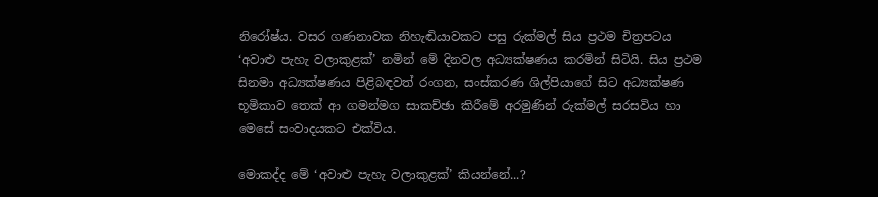නිරෝෂ්ය. වසර ගණනාවක නිහැඬියාවකට පසු රුක්මල් සිය ප්‍රථම චිත්‍රපටය ‘අවාළු පැහැ වලාකුළක්’ නමින් මේ දිනවල අධ්‍යක්ෂණය කරමින් සිටියි. සිය ප්‍රථම සිනමා අධ්‍යක්ෂණය පිළිබඳවත් රංගන, සංස්කරණ ශිල්පියාගේ සිට අධ්‍යක්ෂණ භූමිකාව තෙක් ආ ගමන්මග සාකච්ඡා කිරීමේ අරමුණින් රුක්මල් සරසවිය හා මෙසේ සංවාදයකට එක්විය.

මොකද්ද මේ ‘අවාළු පැහැ වලාකුළක්’ කියන්නේ...?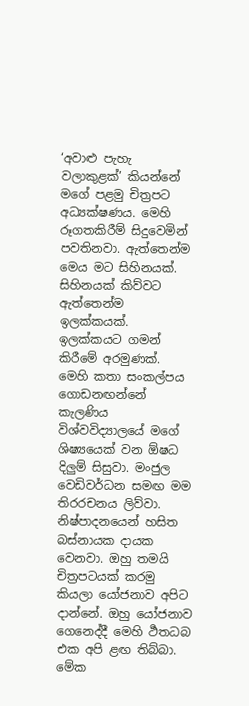‘අවාළු පැහැ වලාකුළක්’ කියන්නේ මගේ පළමු චිත්‍රපට අධ්‍යක්ෂණය. මෙහි රූගතකිරීම් සිදුවෙමින් පවතිනවා. ඇත්තෙන්ම මෙය මට සිහිනයක්. සිහිනයක් කිව්වට ඇත්තෙන්ම ඉලක්කයක්. ඉලක්කයට ගමන් කිරීමේ අරමුණක්. මෙහි කතා සංකල්පය ගොඩනඟන්නේ කැලණිය විශ්වවිද්‍යාලයේ මගේ ශිෂ්‍යයෙක් වන ඕෂධ දිලුම් සිසුවා. මංජුල වෙඩිවර්ධන සමඟ මම තිරරචනය ලිව්වා. නිෂ්පාදනයෙන් හසිත බස්නායක දායක වෙනවා. ඔහු තමයි චිත්‍රපටයක් කරමු කියලා යෝජනාව අපිට දාන්නේ. ඔහු යෝජනාව ගෙනෙද්දී මෙහි ර්‍ථතධබ එක අපි ළඟ තිබ්බා. මේක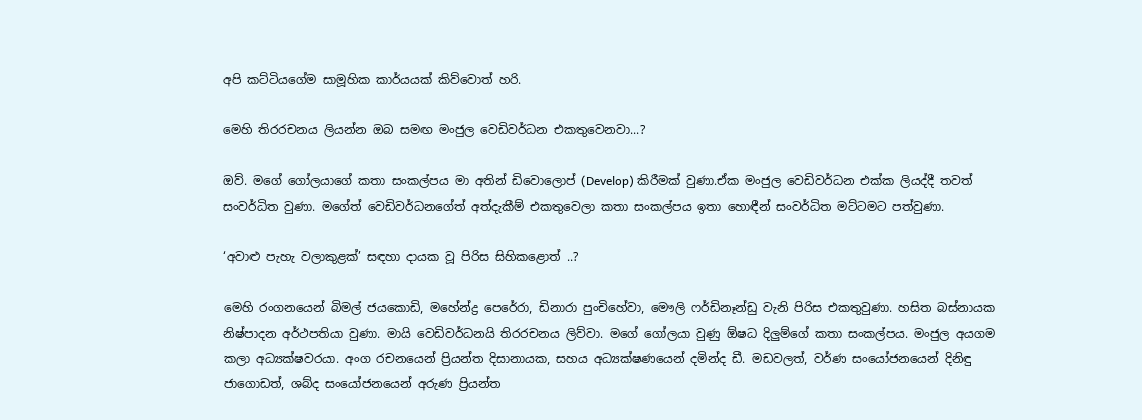අපි කට්ටියගේම සාමූහික කාර්යයක් කිව්වොත් හරි.

මෙහි තිරරචනය ලියන්න ඔබ සමඟ මංජුල වෙඩිවර්ධන එකතුවෙනවා...?

ඔව්. මගේ ගෝලයාගේ කතා සංකල්පය මා අතින් ඩිවොලොප් (Develop) කිරීමක් වුණා.ඒක මංජුල වෙඩිවර්ධන එක්ක ලියද්දී තවත් සංවර්ධිත වුණා. මගේත් වෙඩිවර්ධනගේත් අත්දැකීම් එකතුවෙලා කතා සංකල්පය ඉතා හොඳීන් සංවර්ධිත මට්ටමට පත්වුණා.

‘අවාළු පැහැ වලාකුළක්’ සඳහා දායක වූ පිරිස සිහිකළොත් ..?

මෙහි රංගනයෙන් බිමල් ජයකොඩි, මහේන්ද්‍ර පෙරේරා, ඩිනාරා පුංචිහේවා, මෞලි ෆර්ඩිනෑන්ඩු වැනි පිරිස එකතුවුණා. හසිත බස්නායක නිෂ්පාදන අර්ථපතියා වුණා. මායි වෙඩිවර්ධනයි තිරරචනය ලිව්වා. මගේ ගෝලයා වුණු ඕෂධ දිලුම්ගේ කතා සංකල්පය. මංජුල අයගම කලා අධ්‍යක්ෂවරයා. අංග රචනයෙන් ප්‍රියන්ත දිසානායක, සහය අධ්‍යක්ෂණයෙන් දමින්ද ඩී. මඩවලත්, වර්ණ සංයෝජනයෙන් දිනිඳු ජාගොඩත්, ශබ්ද සංයෝජනයෙන් අරුණ ප්‍රියන්ත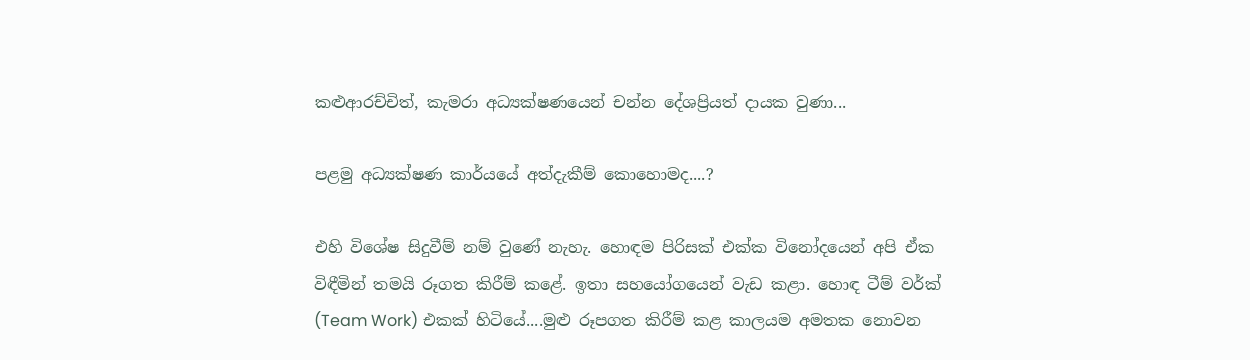කළුආරච්චිත්, කැමරා අධ්‍යක්ෂණයෙන් චන්න දේශප්‍රියත් දායක වුණා...

පළමු අධ්‍යක්ෂණ කාර්යයේ අත්දැකීම් කොහොමද....?

එහි විශේෂ සිදුවීම් නම් වුණේ නැහැ. හොඳම පිරිසක් එක්ක විනෝදයෙන් අපි ඒක විඳීමින් තමයි රූගත කිරීම් කළේ. ඉතා සහයෝගයෙන් වැඩ කළා. හොඳ ටීම් වර්ක් (Team Work) එකක් හිටියේ....මුළු රූපගත කිරීම් කළ කාලයම අමතක නොවන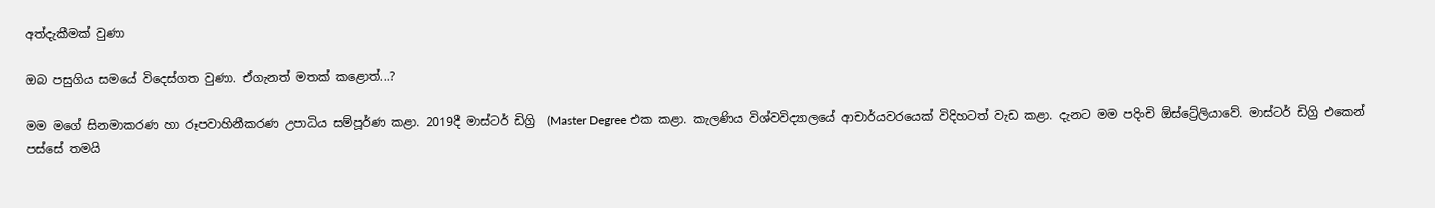අත්දැකීමක් වුණා

ඔබ පසුගිය සමයේ විදෙස්ගත වුණා. ඒගැනත් මතක් කළොත්...?

මම මගේ සිනමාකරණ හා රූපවාහිනීකරණ උපාධිය සම්පූර්ණ කළා. 2019දී මාස්ටර් ඩිග්‍රි  (Master Degree එක කළා. කැලණිය විශ්වවිද්‍යාලයේ ආචාර්යවරයෙක් විදිහටත් වැඩ කළා. දැනට මම පදිංචි ඕස්ට්‍රේලියාවේ. මාස්ටර් ඩිග්‍රි එකෙන් පස්සේ තමයි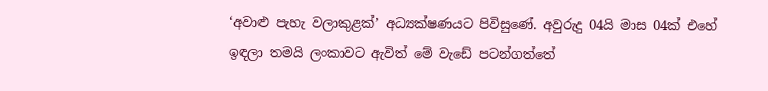‘අවාළු පැහැ වලාකුළක්’ අධ්‍යක්ෂණයට පිවිසුණේ. අවුරුදු 04යි මාස 04ක් එහේ ඉඳලා තමයි ලංකාවට ඇවිත් මේ වැඩේ පටන්ගත්තේ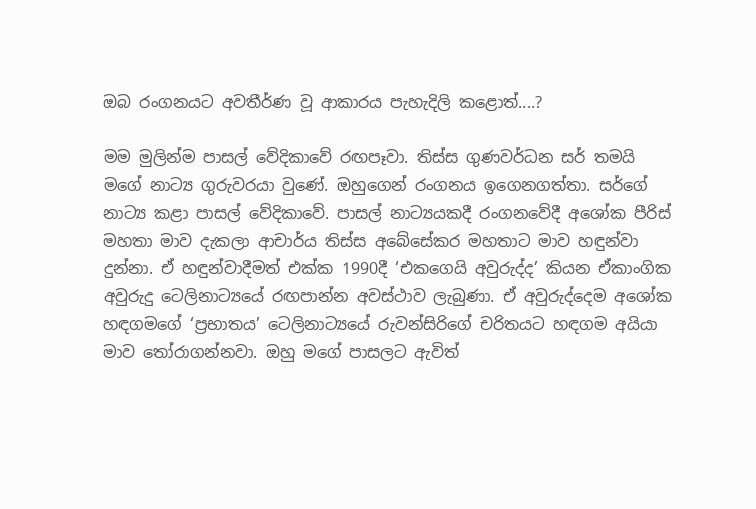ඔබ රංගනයට අවතීර්ණ වූ ආකාරය පැහැදිලි කළොත්....?

මම මුලින්ම පාසල් වේදිකාවේ රඟපෑවා. තිස්ස ගුණවර්ධන සර් තමයි මගේ නාට්‍ය ගුරුවරයා වුණේ. ඔහුගෙන් රංගනය ඉගෙනගත්තා. සර්ගේ නාට්‍ය කළා පාසල් වේදිකාවේ. පාසල් නාට්‍යයකදී රංගනවේදී අශෝක පීරිස් මහතා මාව දැකලා ආචාර්ය තිස්ස අබේසේකර මහතාට මාව හඳුන්වා දුන්නා. ඒ හඳුන්වාදීමත් එක්ක 1990දී ‘එකගෙයි අවුරුද්ද’ කියන ඒකාංගික අවුරුදු ටෙලිනාට්‍යයේ රඟපාන්න අවස්ථාව ලැබුණා. ඒ අවුරුද්දෙම අශෝක හඳගමගේ ‘ප්‍රභාතය’ ටෙලිනාට්‍යයේ රුවන්සිරිගේ චරිතයට හඳගම අයියා මාව තෝරාගන්නවා. ඔහු මගේ පාසලට ඇවිත්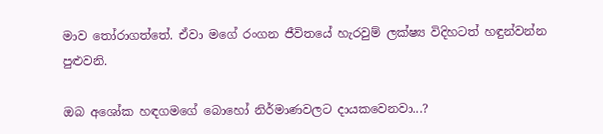මාව තෝරාගත්තේ. ඒවා මගේ රංගන ජීවිතයේ හැරවුම් ලක්ෂ්‍ය විදිහටත් හඳුන්වන්න පුළුවනි.

ඔබ අශෝක හඳගමගේ බොහෝ නිර්මාණවලට දායකවෙනවා...?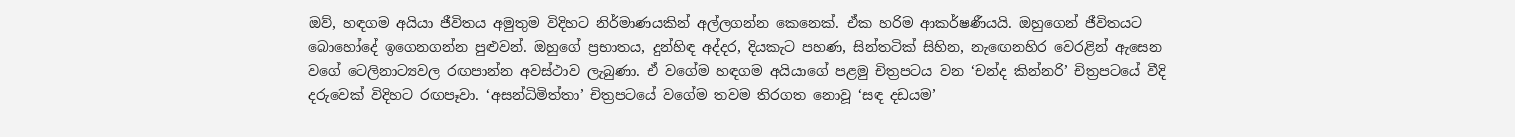ඔව්, හඳගම අයියා ජීවිතය අමුතුම විදිහට නිර්මාණයකින් අල්ලගන්න කෙනෙක්. ඒක හරිම ආකර්ෂණීයයි. ඔහුගෙන් ජීවිතයට බොහෝදේ ඉගෙනගන්න පුළුවන්. ඔහුගේ ප්‍රභාතය, දුන්හිඳ අද්දර, දියකැට පහණ, සින්තටික් සිහින, නැඟෙනහිර වෙරළින් ඇසෙන වගේ ටෙලිනාට්‍යවල රඟපාන්න අවස්ථාව ලැබුණා. ඒ වගේම හඳගම අයියාගේ පළමු චිත්‍රපටය වන ‘චන්ද කින්නරි’ චිත්‍රපටයේ වීදි දරුවෙක් විදිහට රඟපෑවා. ‘අසන්ධිමිත්‍තා’ චිත්‍රපටයේ වගේම තවම තිරගත නොවූ ‘සඳ දඩයම’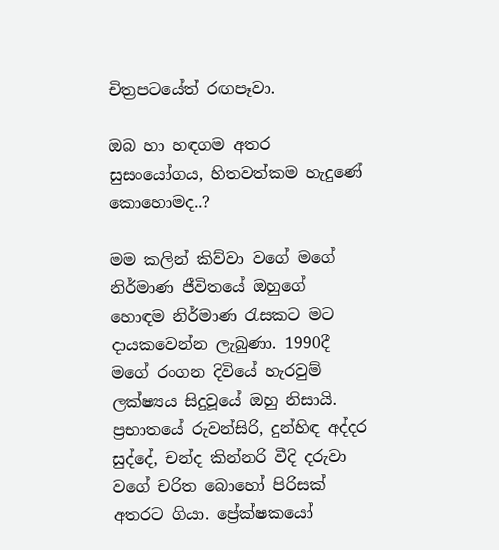චිත්‍රපටයේත් රඟපෑවා.

ඔබ හා හඳගම අතර සුසංයෝගය, හිතවත්කම හැදුණේ කොහොමද..?

මම කලින් කිව්වා වගේ මගේ නිර්මාණ ජීවිතයේ ඔහුගේ හොඳම නිර්මාණ රැසකට මට දායකවෙන්න ලැබුණා. 1990දී මගේ රංගන දිවියේ හැරවුම් ලක්ෂ්‍යය සිදුවූයේ ඔහු නිසායි. ප්‍රභාතයේ රුවන්සිරි, දුන්හිඳ අද්දර සුද්දේ, චන්ද කින්නරි වීදි දරුවා වගේ චරිත බොහෝ පිරිසක් අතරට ගියා. ප්‍රේක්ෂකයෝ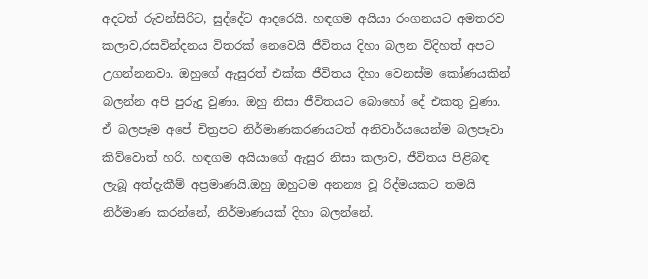අදටත් රුවන්සිරිට, සුද්දේට ආදරෙයි. හඳගම අයියා රංගනයට අමතරව කලාව,රසවින්දනය විතරක් නෙවෙයි ජීවිතය දිහා බලන විදිහත් අපට උගන්නනවා. ඔහුගේ ඇසුරත් එක්ක ජීවිතය දිහා වෙනස්ම කෝණයකින් බලන්න අපි පුරුදු වුණා. ඔහු නිසා ජීවිතයට බොහෝ දේ එකතු වුණා. ඒ බලපෑම අපේ චිත්‍රපට නිර්මාණකරණයටත් අනිවාර්යයෙන්ම බලපෑවා කිව්වොත් හරි. හඳගම අයියාගේ ඇසුර නිසා කලාව, ජීවිතය පිළිබඳ ලැබූ අත්දැකීම් අප්‍රමාණයි.ඔහු ඔහුටම අනන්‍ය වූ රිද්මයකට තමයි නිර්මාණ කරන්නේ, නිර්මාණයක් දිහා බලන්නේ.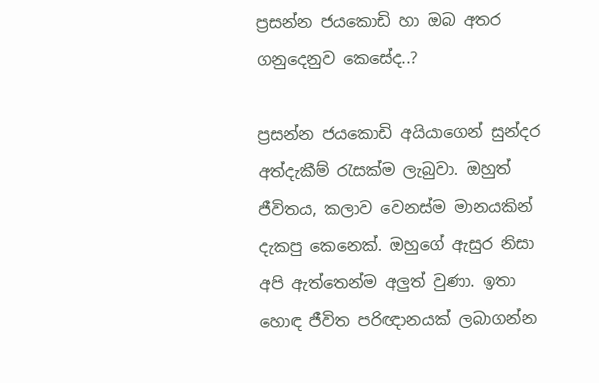ප්‍රසන්න ජයකොඩි හා ඔබ අතර ගනුදෙනුව කෙසේද..?

ප්‍රසන්න ජයකොඩි අයියාගෙන් සුන්දර අත්දැකීම් රැසක්ම ලැබුවා. ඔහුත් ජීවිතය, කලාව වෙනස්ම මානයකින් දැකපු කෙනෙක්. ඔහුගේ ඇසුර නිසා අපි ඇත්තෙන්ම අලුත් වුණා. ඉතා හොඳ ජීවිත පරිඥානයක් ලබාගන්න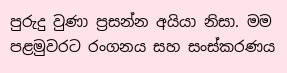පුරුදු වුණා ප්‍රසන්න අයියා නිසා. මම පළමුවරට රංගනය සහ සංස්කරණය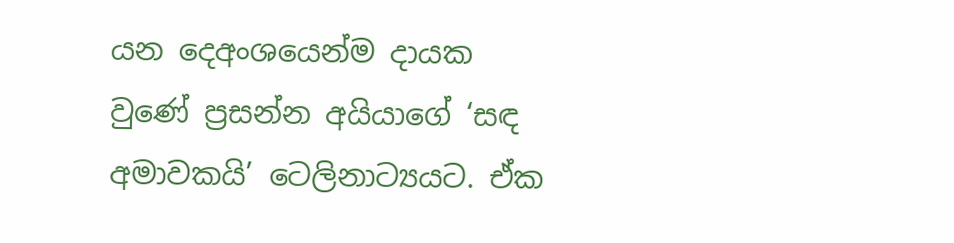යන දෙඅංශයෙන්ම දායක වුණේ ප්‍රසන්න අයියාගේ ‘සඳ අමාවකයි’ ටෙලිනාට්‍යයට. ඒක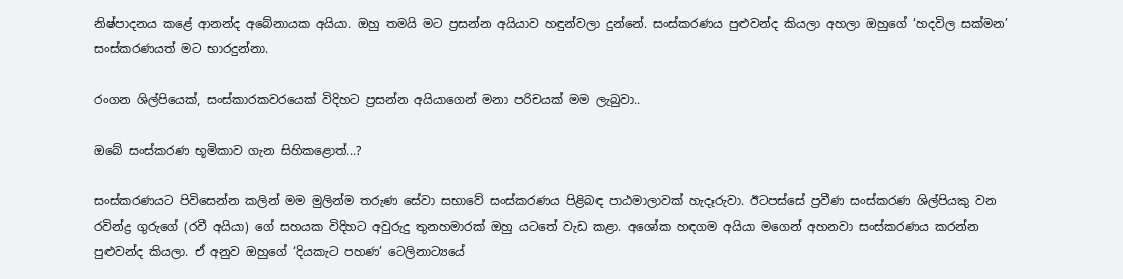නිෂ්පාදනය කළේ ආනන්ද අබේනායක අයියා. ඔහු තමයි මට ප්‍රසන්න අයියාව හඳුන්වලා දුන්නේ. සංස්කරණය පුළුවන්ද කියලා අහලා ඔහුගේ ‘හදවිල සක්මන’ සංස්කරණයත් මට භාරදුන්නා.

රංගන ශිල්පියෙක්, සංස්කාරකවරයෙක් විදිහට ප්‍රසන්න අයියාගෙන් මනා පරිචයක් මම ලැබුවා..

ඔබේ සංස්කරණ භූමිකාව ගැන සිහිකළොත්...?

සංස්කරණයට පිවිසෙන්න කලින් මම මුලින්ම තරුණ සේවා සභාවේ සංස්කරණය පිළිබඳ පාඨමාලාවක් හැදෑරුවා. ඊටපස්සේ ප්‍රවීණ සංස්කරණ ශිල්පියකු වන රවින්ද්‍ර ගුරුගේ (රවී අයියා) ගේ සහයක විදිහට අවුරුදු තුනහමාරක් ඔහු යටතේ වැඩ කළා. අශෝක හඳගම අයියා මගෙන් අහනවා සංස්කරණය කරන්න පුළුවන්ද කියලා. ඒ අනුව ඔහුගේ ‘දියකැට පහණ’ ටෙලිනාට්‍යයේ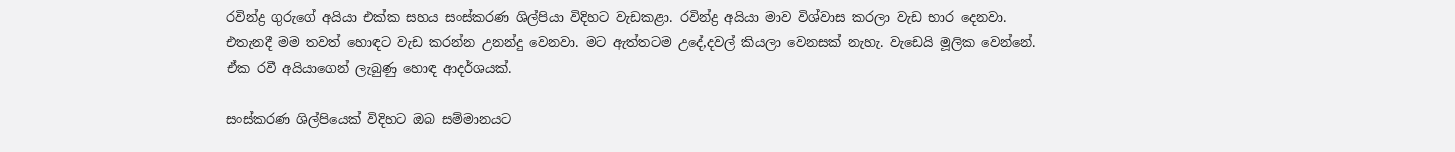රවින්ද්‍ර ගුරුගේ අයියා එක්ක සහය සංස්කරණ ශිල්පියා විදිහට වැඩකළා. රවින්ද්‍ර අයියා මාව විශ්වාස කරලා වැඩ භාර දෙනවා. එතැනදී මම තවත් හොඳට වැඩ කරන්න උනන්දු වෙනවා. මට ඇත්තටම උදේ,දවල් කියලා වෙනසක් නැහැ. වැඩෙයි මූලික වෙන්නේ. ඒක රවී අයියාගෙන් ලැබුණු හොඳ ආදර්ශයක්.

සංස්කරණ ශිල්පියෙක් විදිහට ඔබ සම්මානයට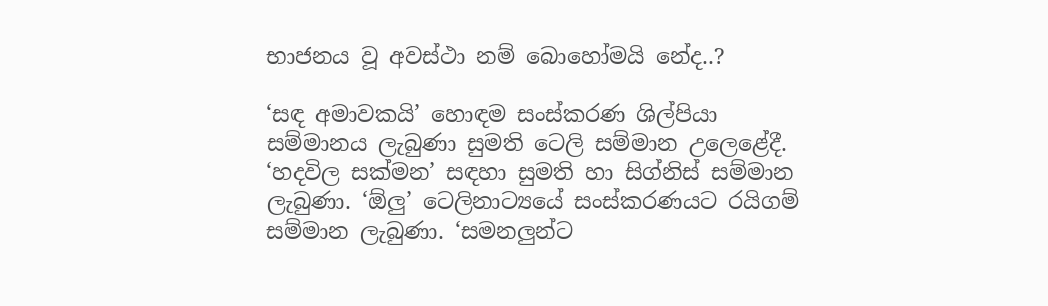භාජනය වූ අවස්ථා නම් බොහෝමයි නේද..?

‘සඳ අමාවකයි’ හොඳම සංස්කරණ ශිල්පියා සම්මානය ලැබුණා සුමති ටෙලි සම්මාන උලෙළේදී. ‘හදවිල සක්මන’ සඳහා සුමති හා සිග්නිස් සම්මාන ලැබුණා. ‘ඕලු’ ටෙලිනාට්‍යයේ සංස්කරණයට රයිගම් සම්මාන ලැබුණා. ‘සමනලුන්ට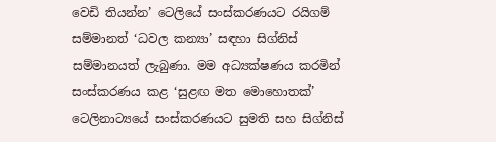වෙඩි තියන්න’ ටෙලියේ සංස්කරණයට රයිගම් සම්මානත් ‘ධවල කන්‍යා’ සඳහා සිග්නිස් සම්මානයත් ලැබුණා. මම අධ්‍යක්ෂණය කරමින් සංස්කරණය කළ ‘සුළඟ මත මොහොතක්’ ටෙලිනාට්‍යයේ සංස්කරණයට සුමති සහ සිග්නිස්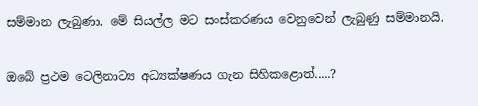සම්මාන ලැබුණා. මේ සියල්ල මට සංස්කරණය වෙනුවෙන් ලැබුණු සම්මානයි.

ඔබේ ප්‍රථම ටෙලිනාට්‍ය අධ්‍යක්ෂණය ගැන සිහිකළොත්.....?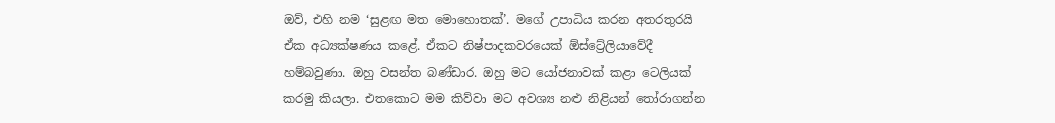ඔව්, එහි නම ‘සුළඟ මත මොහොතක්’. මගේ උපාධිය කරන අතරතුරයි ඒක අධ්‍යක්ෂණය කළේ. ඒකට නිෂ්පාදකවරයෙක් ඕස්ට්‍රේලියාවේදී හම්බවුණා. ඔහු වසන්ත බණ්ඩාර. ඔහු මට යෝජනාවක් කළා ටෙලියක් කරමු කියලා. එතකොට මම කිව්වා මට අවශ්‍ය නළු නිළියන් තෝරාගන්න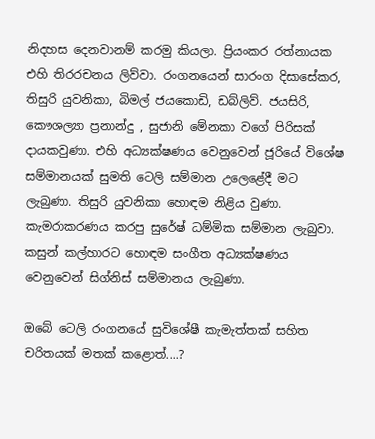නිදහස දෙනවානම් කරමු කියලා. ප්‍රියංකර රත්නායක එහි තිරරචනය ලිව්වා. රංගනයෙන් සාරංග දිසාසේකර, තිසුරි යුවනිකා, බිමල් ජයකොඩි, ඩබ්ලිව්. ජයසිරි, කෞශල්‍යා ප්‍රනාන්දු , සුජානි මේනකා වගේ පිරිසක් දායකවුණා. එහි අධ්‍යක්ෂණය වෙනුවෙන් ජූරියේ විශේෂ සම්මානයක් සුමති ටෙලි සම්මාන උලෙළේදී මට ලැබුණා. තිසුරි යුවනිකා හොඳම නිළිය වුණා. කැමරාකරණය කරපු සුරේෂ් ධම්මික සම්මාන ලැබුවා. කසුන් කල්හාරට හොඳම සංගීත අධ්‍යක්ෂණය වෙනුවෙන් සිග්නිස් සම්මානය ලැබුණා.

ඔබේ ටෙලි රංගනයේ සුවිශේෂී කැමැත්තක් සහිත චරිතයක් මතක් කළොත්....?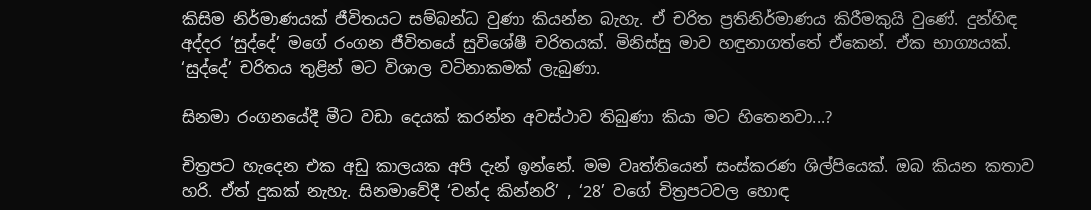කිසිම නිර්මාණයක් ජීවිතයට සම්බන්ධ වුණා කියන්න බැහැ. ඒ චරිත ප්‍රතිනිර්මාණය කිරීමකුයි වුණේ. දුන්හිඳ අද්දර ‘සුද්දේ’ මගේ රංගන ජීවිතයේ සුවිශේෂී චරිතයක්. මිනිස්සු මාව හඳුනාගත්තේ ඒකෙන්. ඒක භාග්‍යයක්. ‘සුද්දේ’ චරිතය තුළින් මට විශාල වටිනාකමක් ලැබුණා.

සිනමා රංගනයේදී මීට වඩා දෙයක් කරන්න අවස්ථාව තිබුණා කියා මට හිතෙනවා...?

චිත්‍රපට හැදෙන එක අඩු කාලයක අපි දැන් ඉන්නේ. මම වෘත්තියෙන් සංස්කරණ ශිල්පියෙක්. ඔබ කියන කතාව හරි. ඒත් දුකක් නැහැ. සිනමාවේදී ‘චන්ද කින්නරි’ , ‘28’ වගේ චිත්‍රපටවල හොඳ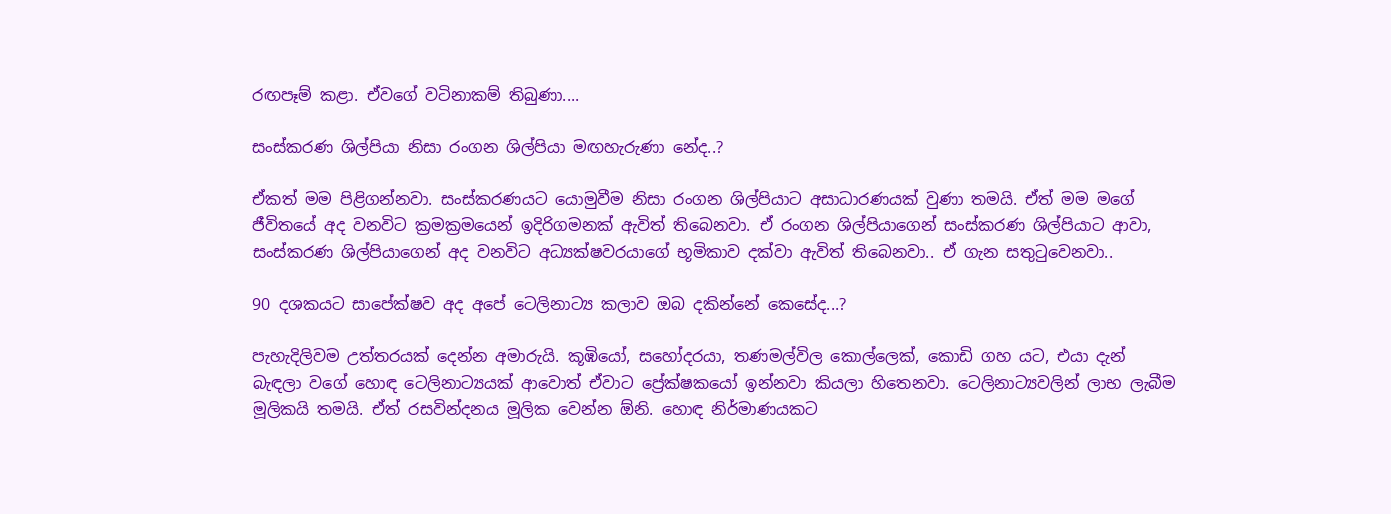රඟපෑම් කළා. ඒවගේ වටිනාකම් තිබුණා....

සංස්කරණ ශිල්පියා නිසා රංගන ශිල්පියා මඟහැරුණා නේද..?

ඒකත් මම පිළිගන්නවා. සංස්කරණයට යොමුවීම නිසා රංගන ශිල්පියාට අසාධාරණයක් වුණා තමයි. ඒත් මම මගේ ජීවිතයේ අද වනවිට ක්‍රමක්‍රමයෙන් ඉදිරිගමනක් ඇවිත් තිබෙනවා. ඒ රංගන ශිල්පියාගෙන් සංස්කරණ ශිල්පියාට ආවා, සංස්කරණ ශිල්පියාගෙන් අද වනවිට අධ්‍යක්ෂවරයාගේ භූමිකාව දක්වා ඇවිත් තිබෙනවා.. ඒ ගැන සතුටුවෙනවා..

90 දශකයට සාපේක්ෂව අද අපේ ටෙලිනාට්‍ය කලාව ඔබ දකින්නේ කෙසේද...?

පැහැදිලිවම උත්තරයක් දෙන්න අමාරුයි. කූඹියෝ, සහෝදරයා, තණමල්විල කොල්ලෙක්, කොඩි ගහ යට, එයා දැන් බැඳලා වගේ හොඳ ටෙලිනාට්‍යයක් ආවොත් ඒවාට ප්‍රේක්ෂකයෝ ඉන්නවා කියලා හිතෙනවා. ටෙලිනාට්‍යවලින් ලාභ ලැබීම මූලිකයි තමයි. ඒත් රසවින්දනය මූලික වෙන්න ඕනි. හොඳ නිර්මාණයකට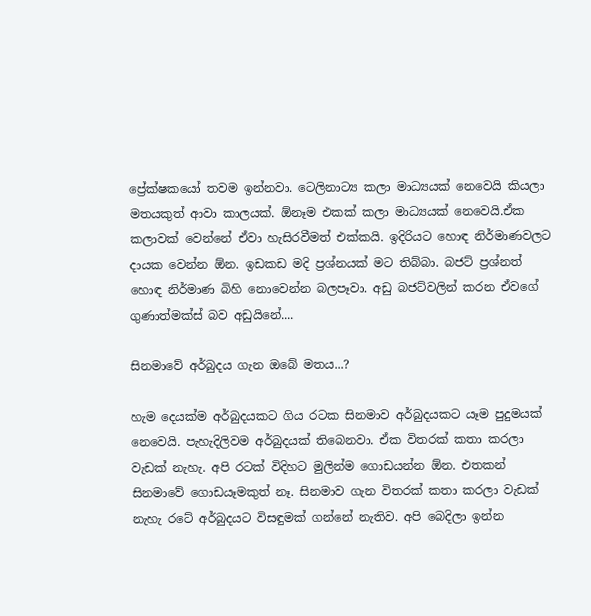ප්‍රේක්ෂකයෝ තවම ඉන්නවා. ටෙලිනාට්‍ය කලා මාධ්‍යයක් නෙවෙයි කියලා මතයකුත් ආවා කාලයක්. ඕනෑම එකක් කලා මාධ්‍යයක් නෙවෙයි.ඒක කලාවක් වෙන්නේ ඒවා හැසිරවීමත් එක්කයි. ඉදිරියට හොඳ නිර්මාණවලට දායක වෙන්න ඕන. ඉඩකඩ මදි ප්‍රශ්නයක් මට තිබ්බා. බජට් ප්‍රශ්නත් හොඳ නිර්මාණ බිහි නොවෙන්න බලපෑවා. අඩු බජට්වලින් කරන ඒවගේ ගුණාත්මක්ස් බව අඩුයිනේ....

සිනමාවේ අර්බුදය ගැන ඔබේ මතය...?

හැම දෙයක්ම අර්බුදයකට ගිය රටක සිනමාව අර්බුදයකට යෑම පුදුමයක් නෙවෙයි. පැහැදිලිවම අර්බුදයක් තිබෙනවා. ඒක විතරක් කතා කරලා වැඩක් නැහැ. අපි රටක් විදිහට මුලින්ම ගොඩයන්න ඕන. එතකන් සිනමාවේ ගොඩයෑමකුත් නෑ. සිනමාව ගැන විතරක් කතා කරලා වැඩක් නැහැ රටේ අර්බුදයට විසඳුමක් ගන්නේ නැතිව. අපි බෙදිලා ඉන්න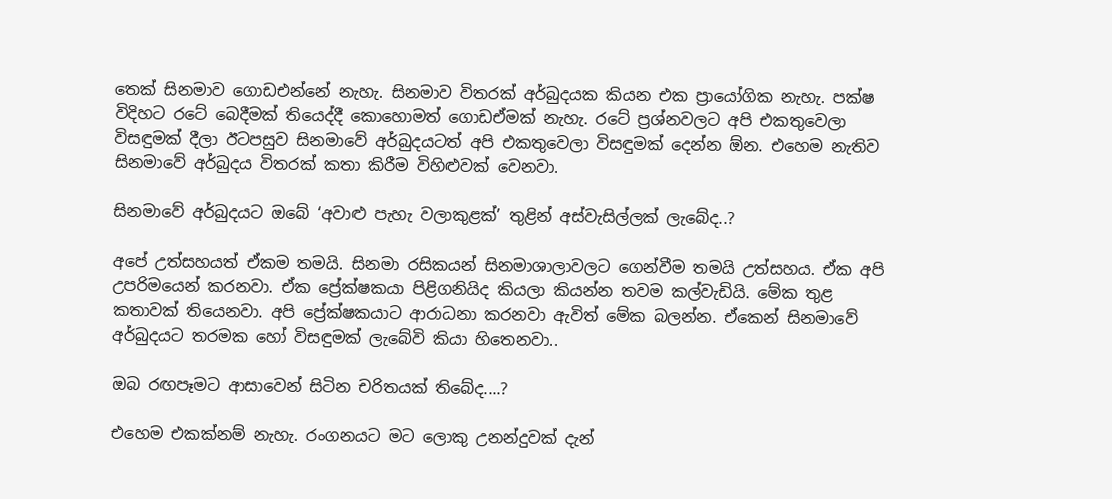තෙක් සිනමාව ගොඩඑන්නේ නැහැ. සිනමාව විතරක් අර්බුදයක කියන එක ප්‍රායෝගික නැහැ. පක්ෂ විදිහට රටේ බෙදීමක් තියෙද්දී කොහොමත් ගොඩඒමක් නැහැ. රටේ ප්‍රශ්නවලට අපි එකතුවෙලා විසඳුමක් දීලා ඊටපසුව සිනමාවේ අර්බුදයටත් අපි එකතුවෙලා විසඳුමක් දෙන්න ඕන. එහෙම නැතිව සිනමාවේ අර්බුදය විතරක් කතා කිරීම විහිළුවක් වෙනවා.

සිනමාවේ අර්බුදයට ඔබේ ‘අවාළු පැහැ වලාකුළක්’ තුළින් අස්වැසිල්ලක් ලැබේද..?

අපේ උත්සහයත් ඒකම තමයි. සිනමා රසිකයන් සිනමාශාලාවලට ගෙන්වීම තමයි උත්සහය. ඒක අපි උපරිමයෙන් කරනවා. ඒක ප්‍රේක්ෂකයා පිළිගනියිද කියලා කියන්න තවම කල්වැඩියි. මේක තුළ කතාවක් තියෙනවා. අපි ප්‍රේක්ෂකයාට ආරාධනා කරනවා ඇවිත් මේක බලන්න. ඒකෙන් සිනමාවේ අර්බුදයට තරමක හෝ විසඳුමක් ලැබේවි කියා හිතෙනවා..

ඔබ රඟපෑමට ආසාවෙන් සිටින චරිතයක් තිබේද....?

එහෙම එකක්නම් නැහැ. රංගනයට මට ලොකු උනන්දුවක් දැන්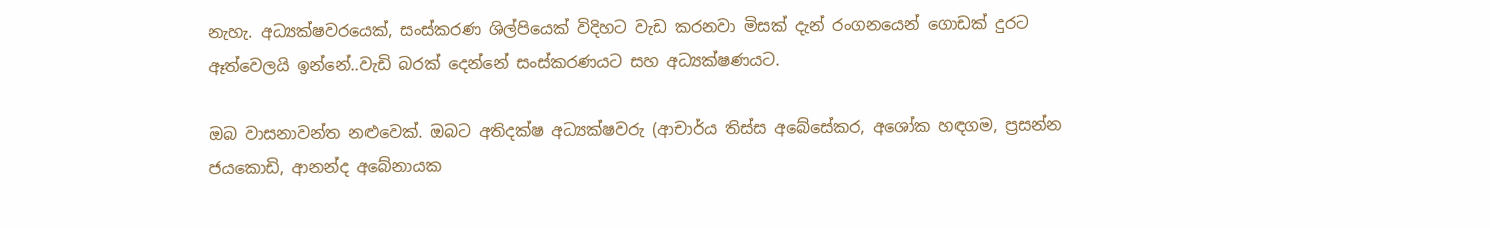නැහැ. අධ්‍යක්ෂවරයෙක්, සංස්කරණ ශිල්පියෙක් විදිහට වැඩ කරනවා මිසක් දැන් රංගනයෙන් ගොඩක් දුරට ඈත්වෙලයි ඉන්නේ..වැඩි බරක් දෙන්නේ සංස්කරණයට සහ අධ්‍යක්ෂණයට.

ඔබ වාසනාවන්ත නළුවෙක්. ඔබට අතිදක්ෂ අධ්‍යක්ෂවරු (ආචාර්ය තිස්ස අබේසේකර, අශෝක හඳගම, ප්‍රසන්න ජයකොඩි, ආනන්ද අබේනායක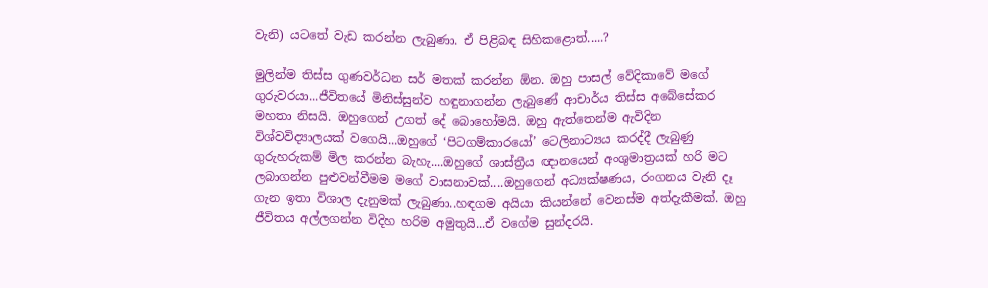වැනි) යටතේ වැඩ කරන්න ලැබුණා. ඒ පිළිබඳ සිහිකළොත්.....?

මුලින්ම තිස්ස ගුණවර්ධන සර් මතක් කරන්න ඕන. ඔහු පාසල් වේදිකාවේ මගේ ගුරුවරයා...ජීවිතයේ මිනිස්සුන්ව හඳුනාගන්න ලැබුණේ ආචාර්ය තිස්ස අබේසේකර මහතා නිසයි. ඔහුගෙන් උගත් දේ බොහෝමයි. ඔහු ඇත්තෙන්ම ඇවිදින විශ්වවිද්‍යාලයක් වගෙයි...ඔහුගේ ‘පිටගම්කාරයෝ’ ටෙලිනාට්‍යය කරද්දී ලැබුණු ගුරුහරුකම් මිල කරන්න බැහැ....ඔහුගේ ශාස්ත්‍රීය ඥානයෙන් අංශුමාත්‍රයක් හරි මට ලබාගන්න පුළුවන්වීමම මගේ වාසනාවක්....ඔහුගෙන් අධ්‍යක්ෂණය, රංගනය වැනි දෑ ගැන ඉතා විශාල දැනුමක් ලැබුණා..හඳගම අයියා කියන්නේ වෙනස්ම අත්දැකීමක්. ඔහු ජීවිතය අල්ලගන්න විදිහ හරිම අමුතුයි...ඒ වගේම සුන්දරයි.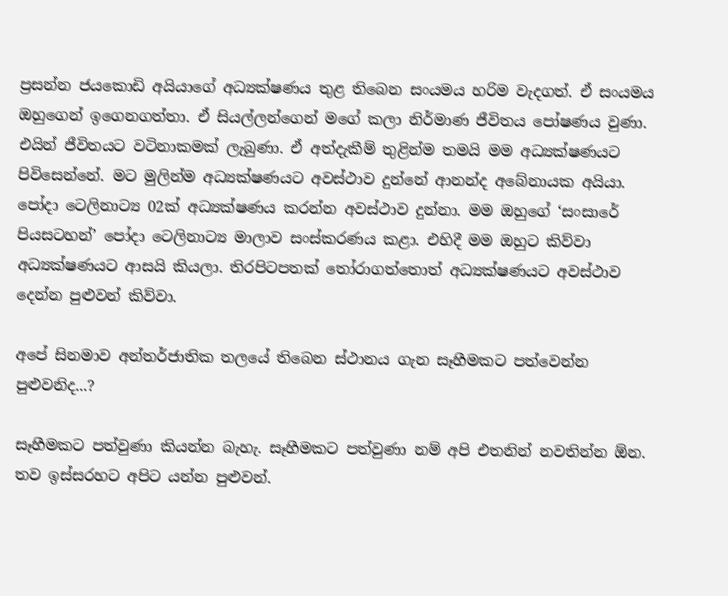ප්‍රසන්න ජයකොඩි අයියාගේ අධ්‍යක්ෂණය තුළ තිබෙන සංයමය හරිම වැදගත්. ඒ සංයමය ඔහුගෙන් ඉගෙනගත්තා. ඒ සියල්ලන්ගෙන් මගේ කලා නිර්මාණ ජීවිතය පෝෂණය වුණා. එයින් ජීවිතයට වටිනාකමක් ලැබුණා. ඒ අත්දැකීම් තුළින්ම තමයි මම අධ්‍යක්ෂණයට පිවිසෙන්නේ. මට මුලින්ම අධ්‍යක්ෂණයට අවස්ථාව දුන්නේ ආනන්ද අබේනායක අයියා. පෝදා ටෙලිනාට්‍ය 02ක් අධ්‍යක්ෂණය කරන්න අවස්ථාව දුන්නා. මම ඔහුගේ ‘සංසාරේ පියසටහන්’ පෝදා ටෙලිනාට්‍ය මාලාව සංස්කරණය කළා. එහිදී මම ඔහුට කිව්වා අධ්‍යක්ෂණයට ආසයි කියලා. තිරපිටපතක් තෝරාගත්තොත් අධ්‍යක්ෂණයට අවස්ථාව දෙන්න පුළුවන් කිව්වා.

අපේ සිනමාව අන්තර්ජාතික තලයේ තිබෙන ස්ථානය ගැන සෑහීමකට පත්වෙන්න පුළුවනිද...?

සෑහීමකට පත්වුණා කියන්න බැහැ. සෑහීමකට පත්වුණා නම් අපි එතනින් නවතින්න ඕන. තව ඉස්සරහට අපිට යන්න පුළුවන්.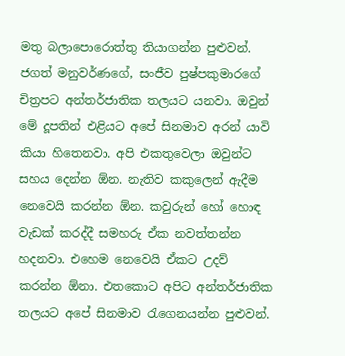මතු බලාපොරොත්තු තියාගන්න පුළුවන්. ජගත් මනුවර්ණගේ, සංජීව පුෂ්පකුමාරගේ චිත්‍රපට අන්තර්ජාතික තලයට යනවා. ඔවුන් මේ දූපතින් එළියට අපේ සිනමාව අරන් යාවි කියා හිතෙනවා. අපි එකතුවෙලා ඔවුන්ට සහය දෙන්න ඕන. නැතිව කකුලෙන් ඇදීම නෙවෙයි කරන්න ඕන. කවුරුන් හෝ හොඳ වැඩක් කරද්දී සමහරු ඒක නවත්තන්න හදනවා. එහෙම නෙවෙයි ඒකට උදව් කරන්න ඕනා. එතකොට අපිට අන්තර්ජාතික තලයට අපේ සිනමාව රැගෙනයන්න පුළුවන්.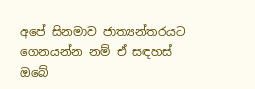අපේ සිනමාව ජාත්‍යන්තරයට ගෙනයන්න නම් ඒ සඳහස් ඔබේ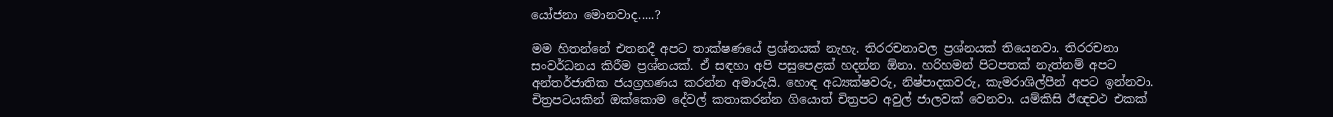යෝජනා මොනවාද.....?

මම හිතන්නේ එතනදී අපට තාක්ෂණයේ ප්‍රශ්නයක් නැහැ. තිරරචනාවල ප්‍රශ්නයක් තියෙනවා. තිරරචනා සංවර්ධනය කිරීම ප්‍රශ්නයක්. ඒ සඳහා අපි පසුපෙළක් හදන්න ඕනා. හරිහමන් පිටපතක් නැත්නම් අපට අන්තර්ජාතික ජයග්‍රහණය කරන්න අමාරුයි. හොඳ අධ්‍යක්ෂවරු, නිෂ්පාදකවරු, කැමරාශිල්පීන් අපට ඉන්නවා. චිත්‍රපටයකින් ඔක්කොම දේවල් කතාකරන්න ගියොත් චිත්‍රපට අවුල් ජාලවක් වෙනවා. යම්කිසි ඊඥචථ එකක්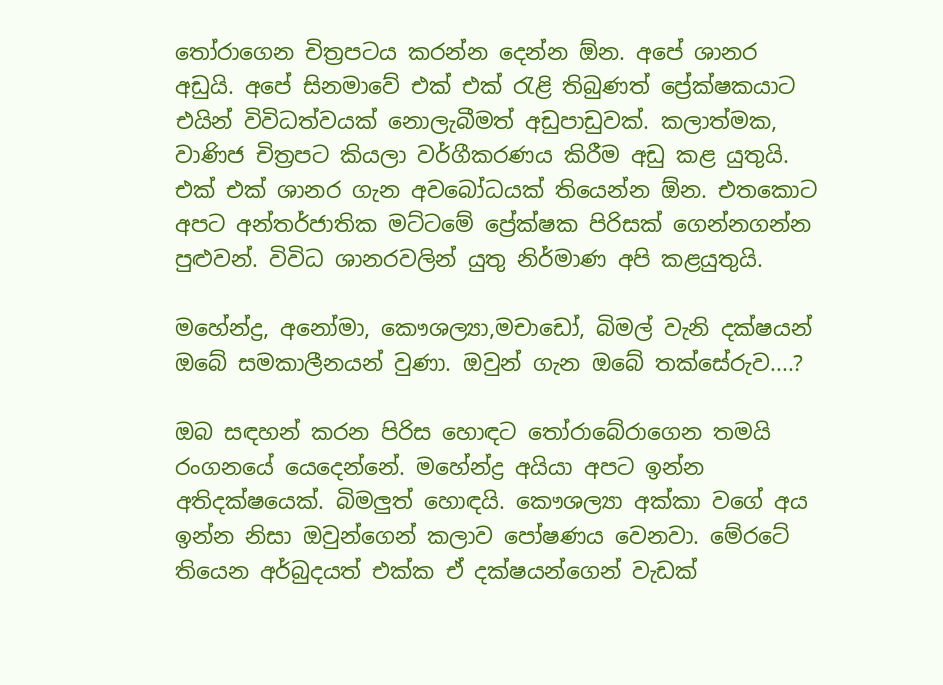තෝරාගෙන චිත්‍රපටය කරන්න දෙන්න ඕන. අපේ ශානර අඩුයි. අපේ සිනමාවේ එක් එක් රැළි තිබුණත් ප්‍රේක්ෂකයාට එයින් විවිධත්වයක් නොලැබීමත් අඩුපාඩුවක්. කලාත්මක, වාණිජ චිත්‍රපට කියලා වර්ගීකරණය කිරීම අඩු කළ යුතුයි. එක් එක් ශානර ගැන අවබෝධයක් තියෙන්න ඕන. එතකොට අපට අන්තර්ජාතික මට්ටමේ ප්‍රේක්ෂක පිරිසක් ගෙන්නගන්න පුළුවන්. විවිධ ශානරවලින් යුතු නිර්මාණ අපි කළයුතුයි.

මහේන්ද්‍ර, අනෝමා, කෞශල්‍යා,මචාඩෝ, බිමල් වැනි දක්ෂයන් ඔබේ සමකාලීනයන් වුණා. ඔවුන් ගැන ඔබේ තක්සේරුව....?

ඔබ සඳහන් කරන පිරිස හොඳට තෝරාබේරාගෙන තමයි රංගනයේ යෙදෙන්නේ. මහේන්ද්‍ර අයියා අපට ඉන්න අතිදක්ෂයෙක්. බිමලුත් හොඳයි. කෞශල්‍යා අක්කා වගේ අය ඉන්න නිසා ඔවුන්ගෙන් කලාව පෝෂණය වෙනවා. මේරටේ තියෙන අර්බුදයත් එක්ක ඒ දක්ෂයන්ගෙන් වැඩක්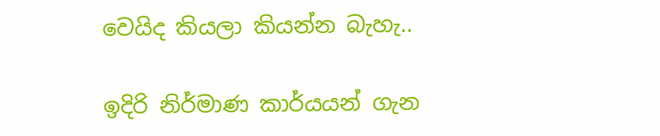වෙයිද කියලා කියන්න බැහැ..

ඉදිරි නිර්මාණ කාර්යයන් ගැන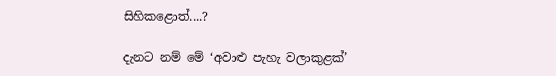සිහිකළොත්....?

දැනට නම් මේ ‘අවාළු පැහැ වලාකුළක්’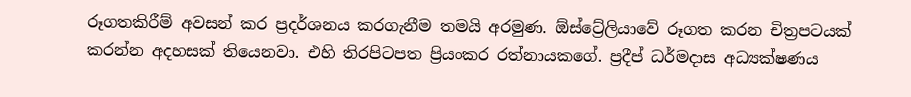රූගතකිරීම් අවසන් කර ප්‍රදර්ශනය කරගැනීම තමයි අරමුණ. ඕස්ට්‍රේලියාවේ රූගත කරන චිත්‍රපටයක් කරන්න අදහසක් තියෙනවා. එහි තිරපිටපත ප්‍රියංකර රත්නායකගේ. ප්‍රදීප් ධර්මදාස අධ්‍යක්ෂණය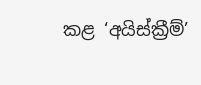කළ ‘අයිස්ක්‍රීම්’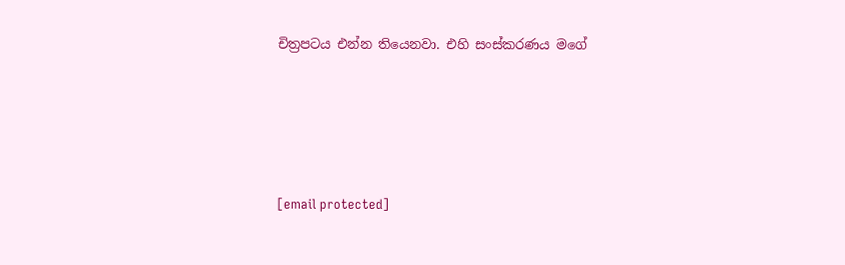චිත්‍රපටය එන්න තියෙනවා. එහි සංස්කරණය මගේ





[email protected]